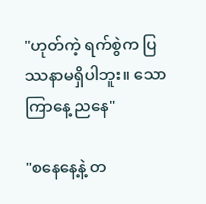"ဟုတ်ကဲ့ ရက်စွဲက ပြဿနာမရှိပါဘူး။ သောကြာနေ့ ညနေ"

"စနေနေ့နဲ့ တ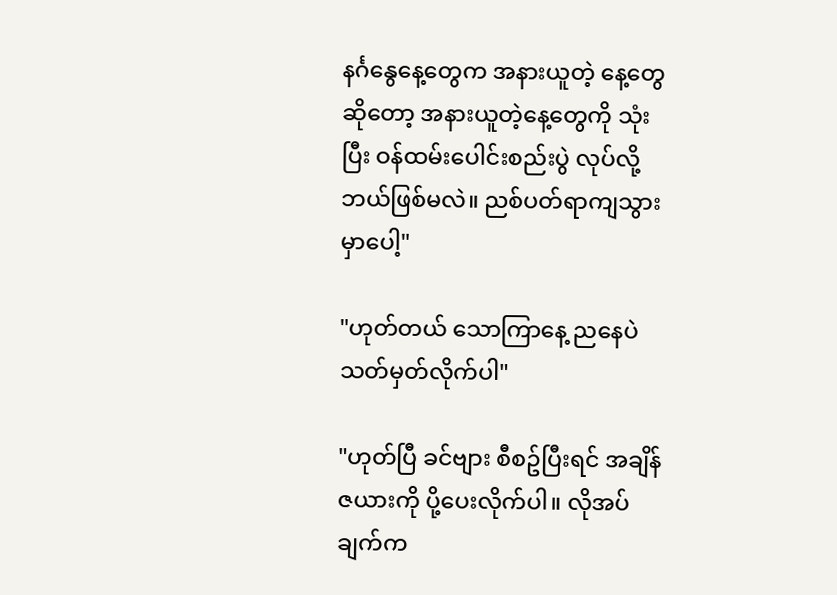နင်္ဂနွေနေ့တွေက အနားယူတဲ့ နေ့တွေဆိုတော့ အနားယူတဲ့နေ့တွေကို သုံးပြီး ဝန်ထမ်းပေါင်းစည်းပွဲ လုပ်လို့ ဘယ်ဖြစ်မလဲ။ ညစ်ပတ်ရာကျသွားမှာပေါ့"

"ဟုတ်တယ် သောကြာနေ့ ညနေပဲ သတ်မှတ်လိုက်ပါ"

"ဟုတ်ပြီ ခင်ဗျား စီစဥ်ပြီးရင် အချိန်ဇယားကို ပို့ပေးလိုက်ပါ။ လိုအပ်ချက်က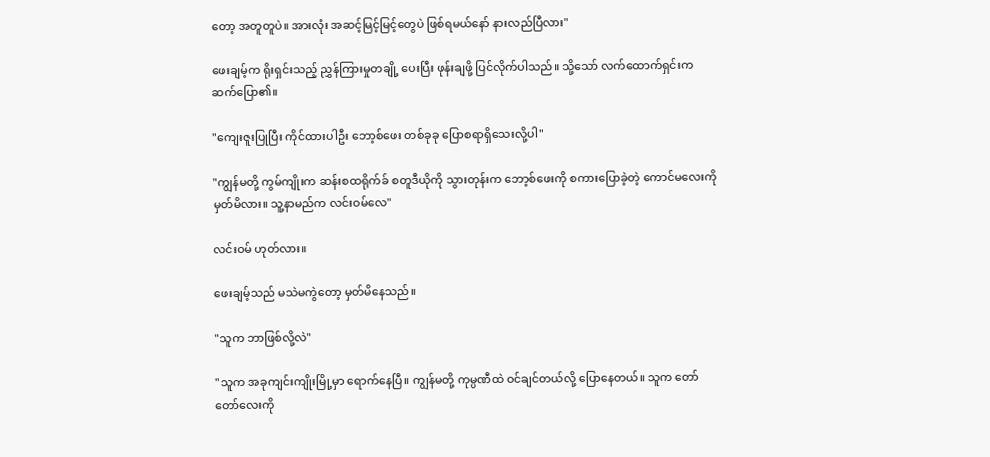တော့ အတူတူပဲ။ အားလုံး အဆင့်မြင့်မြင့်တွေပဲ ဖြစ်ရမယ်နော် နားလည်ပြီလား"

ဖေးချမ့်က ရိုးရှင်းသည့် ညွှန်ကြားမှုတချို့ ပေးပြီး ဖုန်းချဖို့ ပြင်လိုက်ပါသည်။ သို့သော် လက်ထောက်ရှင်းက ဆက်ပြော၏။

"ကျေးဇူးပြုပြီး ကိုင်ထားပါဦး ဘော့စ်ဖေး တစ်ခုခု ပြောစရာရှိသေးလို့ပါ"

"ကျွန်မတို့ ကွမ်ကျိုးက ဆန်းစထရိုက်ခ် စတူဒီယိုကို သွားတုန်းက ဘော့စ်ဖေးကို စကားပြောခဲ့တဲ့ ကောင်မလေးကို မှတ်မိလား။ သူ့နာမည်က လင်းဝမ်လေ"

လင်းဝမ် ဟုတ်လား။

ဖေးချမ့်သည် မသဲမကွဲတော့ မှတ်မိနေသည်။

"သူက ဘာဖြစ်လို့လဲ"

"သူက အခုကျင်းကျိုးမြို့မှာ ရောက်နေပြီ။ ကျွန်မတို့ ကုမ္ပဏီထဲ ဝင်ချင်တယ်လို့ ပြောနေတယ်။ သူက တော်တော်လေးကို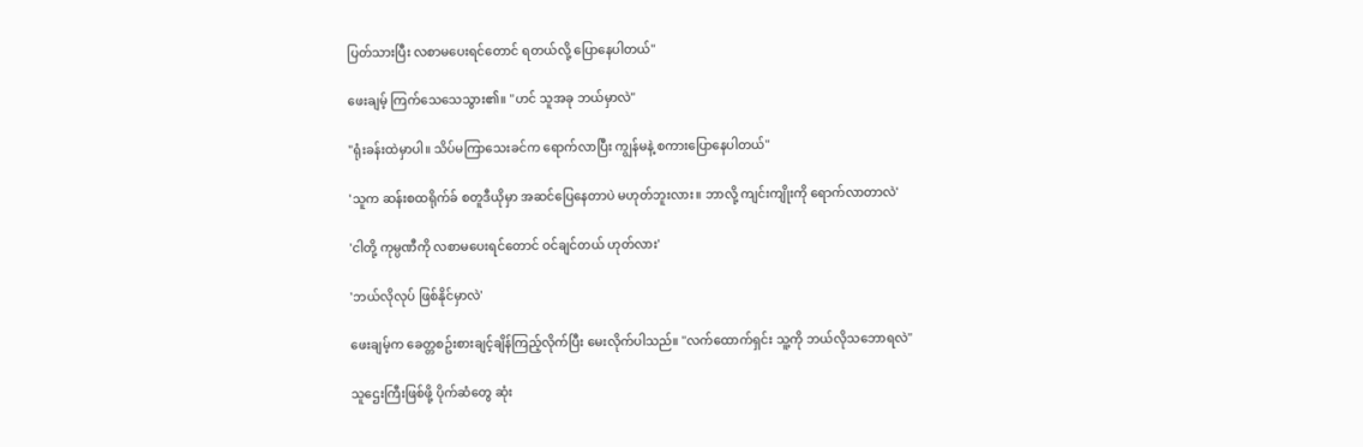ပြတ်သားပြီး လစာမပေးရင်တောင် ရတယ်လို့ ပြောနေပါတယ်"

ဖေးချမ့် ကြက်သေသေသွား၏။ "ဟင် သူအခု ဘယ်မှာလဲ"

"ရုံးခန်းထဲမှာပါ။ သိပ်မကြာသေးခင်က ရောက်လာပြီး ကျွန်မနဲ့ စကားပြောနေပါတယ်"

'သူက ဆန်းစထရိုက်ခ် စတူဒီယိုမှာ အဆင်ပြေနေတာပဲ မဟုတ်ဘူးလား။ ဘာလို့ ကျင်းကျိုးကို ရောက်လာတာလဲ'

'ငါတို့ ကုမ္ပဏီကို လစာမပေးရင်တောင် ဝင်ချင်တယ် ဟုတ်လား'

'ဘယ်လိုလုပ် ဖြစ်နိုင်မှာလဲ'

ဖေးချမ့်က ခေတ္တစဥ်းစားချင့်ချိန်ကြည့်လိုက်ပြီး မေးလိုက်ပါသည်။ "လက်ထောက်ရှင်း သူ့ကို ဘယ်လိုသဘောရလဲ"

သူဌေးကြီးဖြစ်ဖို့ ပိုက်ဆံတွေ ဆုံး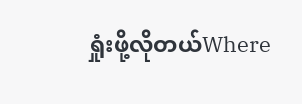ရှုံးဖို့လိုတယ်Where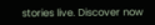stories live. Discover now